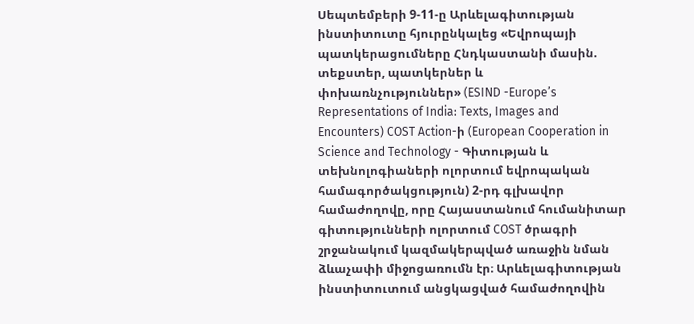Սեպտեմբերի 9-11-ը Արևելագիտության ինստիտուտը հյուրընկալեց «Եվրոպայի պատկերացումները Հնդկաստանի մասին. տեքստեր, պատկերներ և փոխառնչություններ» (ESIND -Europe’s Representations of India: Texts, Images and Encounters) COST Action-ի (European Cooperation in Science and Technology - Գիտության և տեխնոլոգիաների ոլորտում եվրոպական համագործակցություն) 2-րդ գլխավոր համաժողովը, որը Հայաստանում հումանիտար գիտությունների ոլորտում COST ծրագրի շրջանակում կազմակերպված առաջին նման ձևաչափի միջոցառումն էր։ Արևելագիտության ինստիտուտում անցկացված համաժողովին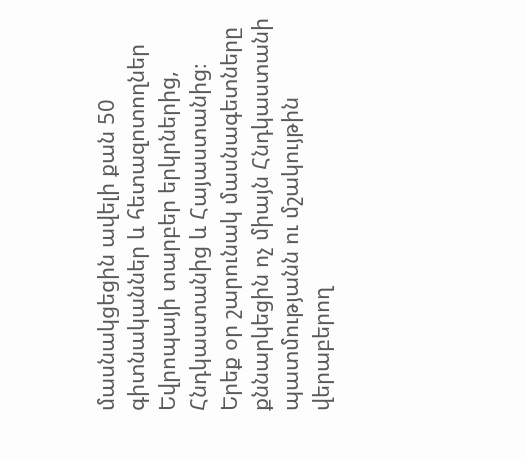մասնակցեցին ավելի քան 50 գիտնականներ և հետազոտողներ Եվրոպայի տարբեր երկրներից, Հնդկաստանից և Հայաստանից։ Երեք օր շարունակ մասնագետները քննարկեցին ոչ միայն Հնդկաստանի պատմությանն ու մշակույթին վերաբերող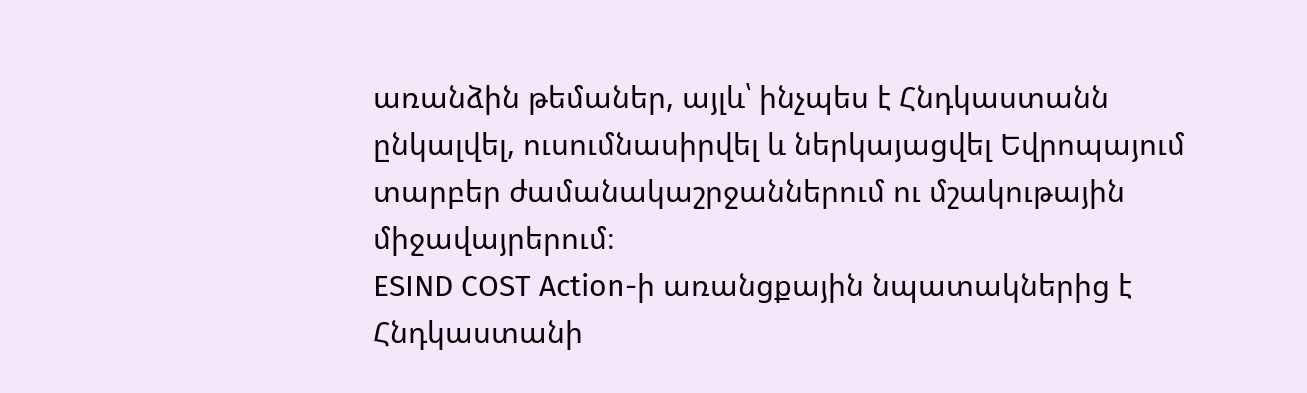առանձին թեմաներ, այլև՝ ինչպես է Հնդկաստանն ընկալվել, ուսումնասիրվել և ներկայացվել Եվրոպայում տարբեր ժամանակաշրջաններում ու մշակութային միջավայրերում։
ESIND COST Action-ի առանցքային նպատակներից է Հնդկաստանի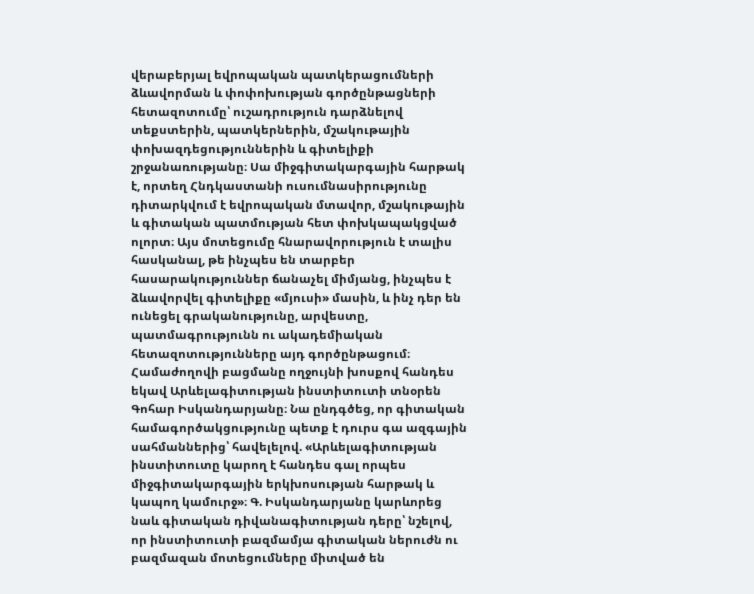վերաբերյալ եվրոպական պատկերացումների ձևավորման և փոփոխության գործընթացների հետազոտումը՝ ուշադրություն դարձնելով տեքստերին, պատկերներին, մշակութային փոխազդեցություններին և գիտելիքի շրջանառությանը։ Սա միջգիտակարգային հարթակ է, որտեղ Հնդկաստանի ուսումնասիրությունը դիտարկվում է եվրոպական մտավոր, մշակութային և գիտական պատմության հետ փոխկապակցված ոլորտ։ Այս մոտեցումը հնարավորություն է տալիս հասկանալ, թե ինչպես են տարբեր հասարակություններ ճանաչել միմյանց, ինչպես է ձևավորվել գիտելիքը «մյուսի» մասին, և ինչ դեր են ունեցել գրականությունը, արվեստը, պատմագրությունն ու ակադեմիական հետազոտությունները այդ գործընթացում։
Համաժողովի բացմանը ողջույնի խոսքով հանդես եկավ Արևելագիտության ինստիտուտի տնօրեն Գոհար Իսկանդարյանը։ Նա ընդգծեց, որ գիտական համագործակցությունը պետք է դուրս գա ազգային սահմաններից՝ հավելելով. «Արևելագիտության ինստիտուտը կարող է հանդես գալ որպես միջգիտակարգային երկխոսության հարթակ և կապող կամուրջ»։ Գ. Իսկանդարյանը կարևորեց նաև գիտական դիվանագիտության դերը՝ նշելով, որ ինստիտուտի բազմամյա գիտական ներուժն ու բազմազան մոտեցումները միտված են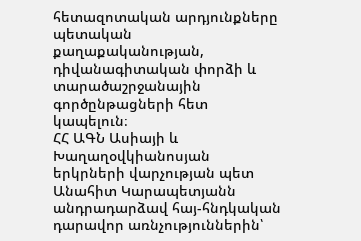հետազոտական արդյունքները պետական քաղաքականության, դիվանագիտական փորձի և տարածաշրջանային գործընթացների հետ կապելուն։
ՀՀ ԱԳՆ Ասիայի և Խաղաղօվկիանոսյան երկրների վարչության պետ Անահիտ Կարապետյանն անդրադարձավ հայ-հնդկական դարավոր առնչություններին՝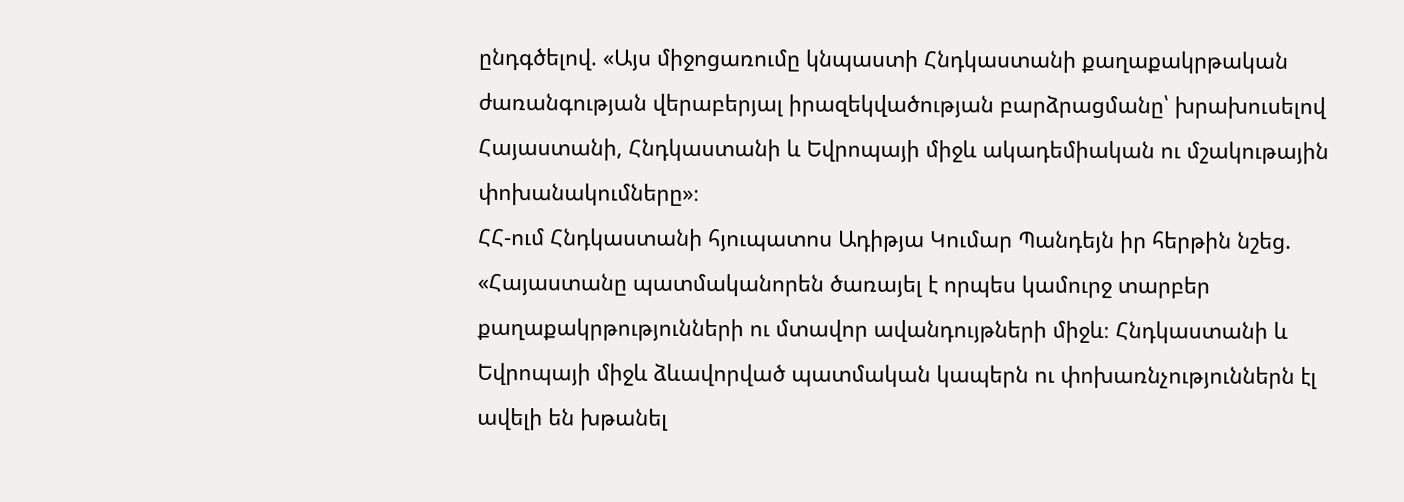ընդգծելով. «Այս միջոցառումը կնպաստի Հնդկաստանի քաղաքակրթական ժառանգության վերաբերյալ իրազեկվածության բարձրացմանը՝ խրախուսելով Հայաստանի, Հնդկաստանի և Եվրոպայի միջև ակադեմիական ու մշակութային փոխանակումները»։
ՀՀ-ում Հնդկաստանի հյուպատոս Ադիթյա Կումար Պանդեյն իր հերթին նշեց. «Հայաստանը պատմականորեն ծառայել է որպես կամուրջ տարբեր քաղաքակրթությունների ու մտավոր ավանդույթների միջև։ Հնդկաստանի և Եվրոպայի միջև ձևավորված պատմական կապերն ու փոխառնչություններն էլ ավելի են խթանել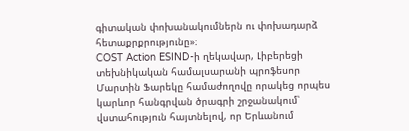գիտական փոխանակումներն ու փոխադարձ հետաքրքրությունը»։
COST Action ESIND-ի ղեկավար, Լիբերեցի տեխնիկական համալսարանի պրոֆեսոր Մարտին Ֆարեկը համաժողովը որակեց որպես կարևոր հանգրվան ծրագրի շրջանակում՝ վստահություն հայտնելով, որ Երևանում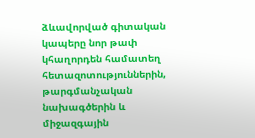ձևավորված գիտական կապերը նոր թափ կհաղորդեն համատեղ հետազոտություններին, թարգմանչական նախագծերին և միջազգային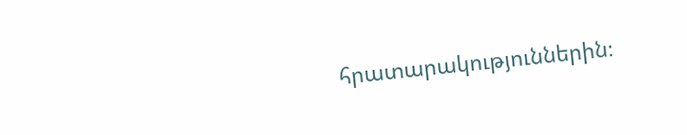հրատարակություններին։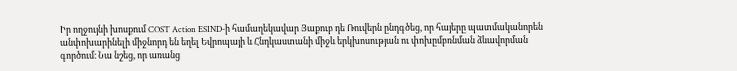Իր ողջույնի խոսքում COST Action ESIND-ի համաղեկավար Յաքուբ դե Ռուվերն ընդգծեց, որ հայերը պատմականորեն անփոխարինելի միջնորդ են եղել Եվրոպայի և Հնդկաստանի միջև երկխոսության ու փոխըմբռնման ձևավորման գործում։ Նա նշեց, որ առանց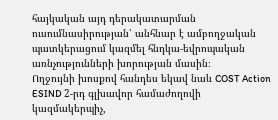հայկական այդ դերակատարման ուսումնասիրության՝ անհնար է ամբողջական պատկերացում կազմել հնդկա-եվրոպական առնչությունների խորության մասին։
Ողջույնի խոսքով հանդես եկավ նաև COST Action ESIND 2-րդ գլխավոր համաժողովի կազմակերպիչ,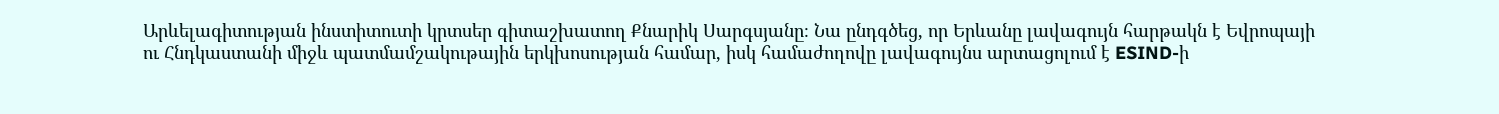Արևելագիտության ինստիտուտի կրտսեր գիտաշխատող Քնարիկ Սարգսյանը։ Նա ընդգծեց, որ Երևանը լավագույն հարթակն է Եվրոպայի ու Հնդկաստանի միջև պատմամշակութային երկխոսության համար, իսկ համաժողովը լավագույնս արտացոլում է ESIND-ի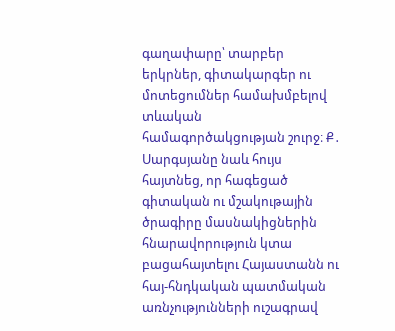գաղափարը՝ տարբեր երկրներ, գիտակարգեր ու մոտեցումներ համախմբելով տևական համագործակցության շուրջ։ Ք․ Սարգսյանը նաև հույս հայտնեց, որ հագեցած գիտական ու մշակութային ծրագիրը մասնակիցներին հնարավորություն կտա բացահայտելու Հայաստանն ու հայ-հնդկական պատմական առնչությունների ուշագրավ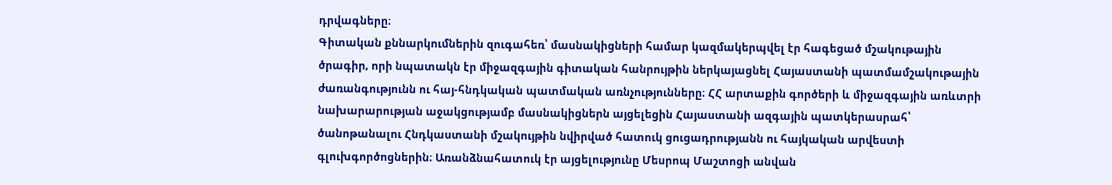դրվագները։
Գիտական քննարկումներին զուգահեռ՝ մասնակիցների համար կազմակերպվել էր հագեցած մշակութային ծրագիր, որի նպատակն էր միջազգային գիտական հանրույթին ներկայացնել Հայաստանի պատմամշակութային ժառանգությունն ու հայ-հնդկական պատմական առնչությունները։ ՀՀ արտաքին գործերի և միջազգային առևտրի նախարարության աջակցությամբ մասնակիցներն այցելեցին Հայաստանի ազգային պատկերասրահ՝ ծանոթանալու Հնդկաստանի մշակույթին նվիրված հատուկ ցուցադրությանն ու հայկական արվեստի գլուխգործոցներին։ Առանձնահատուկ էր այցելությունը Մեսրոպ Մաշտոցի անվան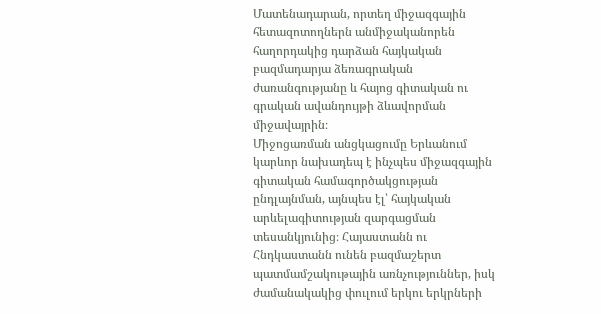Մատենադարան, որտեղ միջազգային հետազոտողներն անմիջականորեն հաղորդակից դարձան հայկական բազմադարյա ձեռագրական ժառանգությանը և հայոց գիտական ու գրական ավանդույթի ձևավորման միջավայրին։
Միջոցառման անցկացումը Երևանում կարևոր նախադեպ է ինչպես միջազգային գիտական համագործակցության ընդլայնման, այնպես էլ՝ հայկական արևելագիտության զարգացման տեսանկյունից։ Հայաստանն ու Հնդկաստանն ունեն բազմաշերտ պատմամշակութային առնչություններ, իսկ ժամանակակից փուլում երկու երկրների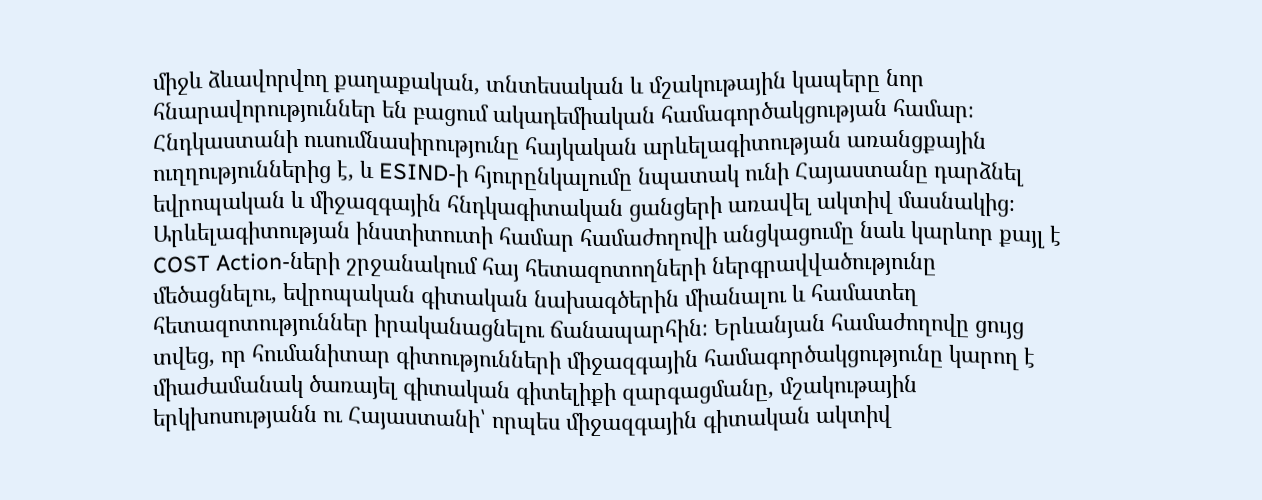միջև ձևավորվող քաղաքական, տնտեսական և մշակութային կապերը նոր հնարավորություններ են բացում ակադեմիական համագործակցության համար։ Հնդկաստանի ուսումնասիրությունը հայկական արևելագիտության առանցքային ուղղություններից է, և ESIND-ի հյուրընկալումը նպատակ ունի Հայաստանը դարձնել եվրոպական և միջազգային հնդկագիտական ցանցերի առավել ակտիվ մասնակից։
Արևելագիտության ինստիտուտի համար համաժողովի անցկացումը նաև կարևոր քայլ է COST Action-ների շրջանակում հայ հետազոտողների ներգրավվածությունը մեծացնելու, եվրոպական գիտական նախագծերին միանալու և համատեղ հետազոտություններ իրականացնելու ճանապարհին։ Երևանյան համաժողովը ցույց տվեց, որ հումանիտար գիտությունների միջազգային համագործակցությունը կարող է միաժամանակ ծառայել գիտական գիտելիքի զարգացմանը, մշակութային երկխոսությանն ու Հայաստանի՝ որպես միջազգային գիտական ակտիվ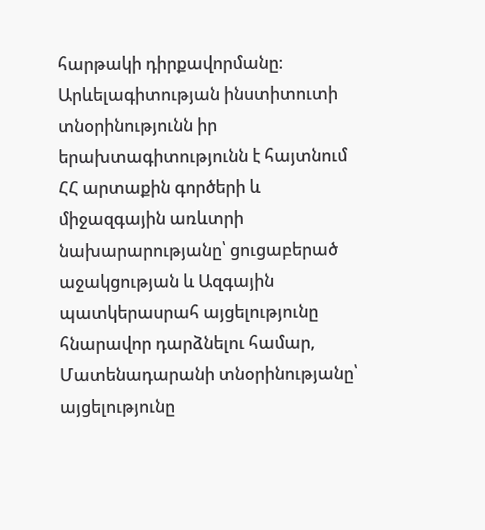հարթակի դիրքավորմանը։
Արևելագիտության ինստիտուտի տնօրինությունն իր երախտագիտությունն է հայտնում ՀՀ արտաքին գործերի և միջազգային առևտրի նախարարությանը՝ ցուցաբերած աջակցության և Ազգային պատկերասրահ այցելությունը հնարավոր դարձնելու համար, Մատենադարանի տնօրինությանը՝ այցելությունը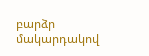բարձր մակարդակով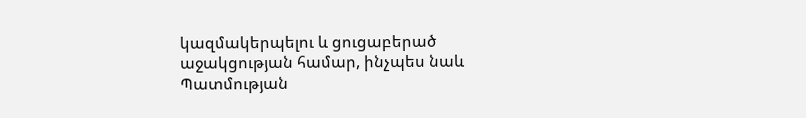կազմակերպելու և ցուցաբերած աջակցության համար, ինչպես նաև Պատմության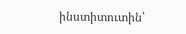ինստիտուտին՝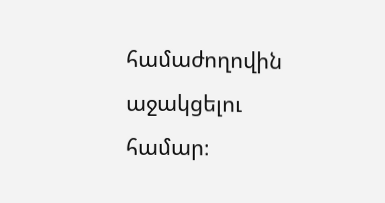համաժողովին աջակցելու համար։